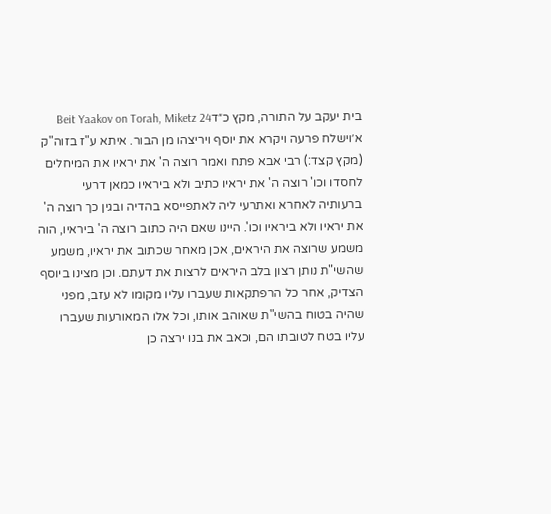בית יעקב על התורה, מקץ כ״דBeit Yaakov on Torah, Miketz 24
א׳וישלח פרעה ויקרא את יוסף ויריצהו מן הבור. איתא ע"ז בזוה"ק (מקץ קצד:) רבי אבא פתח ואמר רוצה ה' את יראיו את המיחלים לחסדו וכו' רוצה ה' את יראיו כתיב ולא ביראיו כמאן דרעי ברעותיה לאחרא ואתרעי ליה לאתפייסא בהדיה ובגין כך רוצה ה' את יראיו ולא ביראיו וכו'. היינו שאם היה כתוב רוצה ה' ביראיו, הוה משמע שרוצה את היראים, אכן מאחר שכתוב את יראיו, משמע שהשי"ת נותן רצון בלב היראים לרצות את דעתם. וכן מצינו ביוסף הצדיק, אחר כל הרפתקאות שעברו עליו מקומו לא עזב, מפני שהיה בטוח בהשי"ת שאוהב אותו, וכל אלו המאורעות שעברו עליו בטח לטובתו הם, וכאב את בנו ירצה כן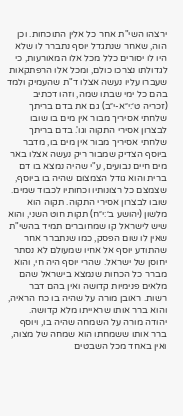ירצהו השי"ת אחר כל אלין התוכחות. וכן הוה, שאחר שנתגדל יוסף נתברר לו שלא היו לו יסורים כלל מכל אלו המאורעות, כי לגדולתו נצרכו כולם, ומכל אלו הרפתקאות שעברו עליו נעשה אצלו ד"ת שהעמיק ולמד בהם כל ימי שבתו שמה, וזהו דכתיב (זכריה ט׳:י״א-י״ב) גם את בדם בריתך שלחתי אסיריך מבור אין מים בו שובו לבצרון אסירי התקוה וגו'. בדם בריתך שלחתי אסיריך מבור אין מים בו, מדבר ביוסף הצדיק שמבור ריק נעשה אצלו באר מים חיים נבועים, ע"י שהיה נמצא בו דם ברית והוא גודל הצמצום שהיה בו ביוסף, שצמצם כל רצונותיו וכחותיו לכבוד שמים. שובו לבצרון אסירי התקוה. תקוה הוא מלשון (יהושע ב׳:י״ח) תקות חוט השני, והוא שיש לישראל קו שמחוברים תמיד בהשי"ת שאין לו שום הפסק, כמו שנתברר אחר שהתודע יוסף אל אחיו שמעולם לא נסתר יחוסן של ישראל. שהרי יוסף היה חי, והוא מברר כל הכחות שנמצא בישראל שהם מלאים פנימיות קדושה ואין בהם דבר רשות. ראובן מורה על שהיה בו כח הראיה, והוא ברר אותו שראייתו מלא קדושה. יהודה מורה על השמחה שהיה בו, ויוסף ברר אותו ששמחתו הוא שמחה של מצוה, ואין באחד מכל השבטים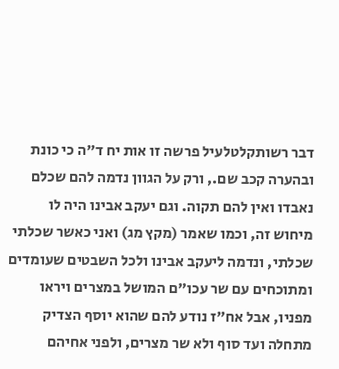דבר רשותקלטלעיל פרשה זו אות יח ד"ה כי כונת ובהערה קכב שם., ורק על הגוון נדמה להם שכלם נאבדו ואין להם תקוה. וגם יעקב אבינו היה לו מיחוש זה, וכמו שאמר (מקץ מג) ואני כאשר שכלתי שכלתי, ונדמה ליעקב אבינו ולכל השבטים שעומדים ומתוכחים עם שר עכו"ם המושל במצרים ויראו מפניו, אבל אח"ז נודע להם שהוא יוסף הצדיק מתחלה ועד סוף ולא שר מצרים, ולפני אחיהם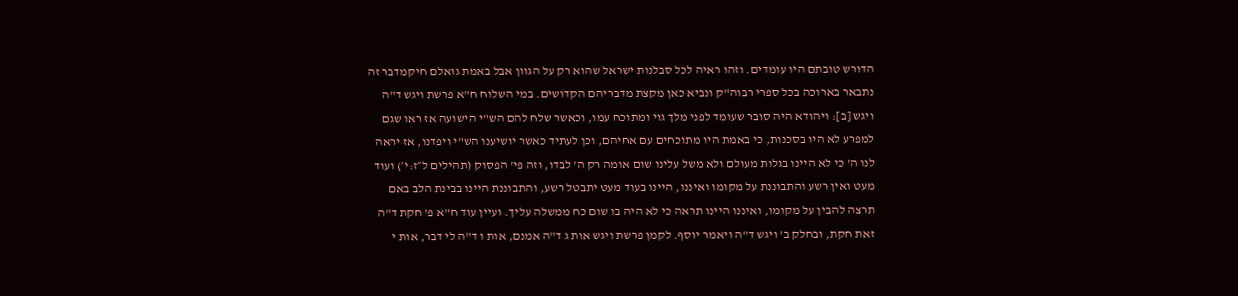הדורש טובתם היו עומדים. וזהו ראיה לכל סבלנות ישראל שהוא רק על הגוון אבל באמת גואלם חיקמדבר זה נתבאר בארוכה בכל ספרי רבוה"ק ונביא כאן מקצת מדבריהם הקדושים. במי השלוח ח"א פרשת ויגש ד"ה ויגש [ב]: ויהודא היה סובר שעומד לפני מלך גוי ומתוכח עמו, וכאשר שלח להם הש"י הישועה אז ראו שגם למפרע לא היו בסכנות, כי באמת היו מתוכחים עם אחיהם, וכן לעתיד כאשר יושיענו הש"י ויפדנו, אז יראה לנו ה' כי לא היינו בגלות מעולם ולא משל עלינו שום אומה רק ה' לבדו, וזה פי' הפסוק (תהילים ל״ז:י׳) ועוד מעט ואין רשע והתבוננת על מקומו ואיננו, היינו בעוד מעט יתבטל רשע, והתבוננת היינו בבינת הלב באם תרצה להבין על מקומו, ואיננו היינו תראה כי לא היה בו שום כח ממשלה עליך. ועיין עוד ח"א פ' חקת ד"ה זאת חקת, ובחלק ב' ויגש ד"ה ויאמר יוסף. לקמן פרשת ויגש אות ג ד"ה אמנם, אות ו ד"ה לי דבר, אות י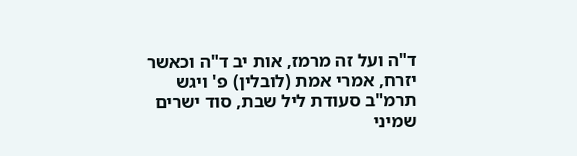ד"ה ועל זה מרמז, אות יב ד"ה וכאשר יזרח, אמרי אמת (לובלין) פ' ויגש תרמ"ב סעודת ליל שבת, סוד ישרים שמיני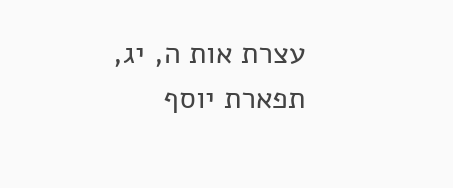עצרת אות ה, יג, תפארת יוסף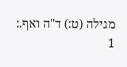מגילה (ט:) ד"ה ואף.:
1